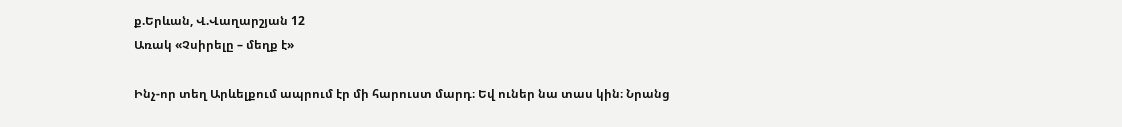ք.Երևան, Վ.Վաղարշյան 12
Առակ «Չսիրելը – մեղք է»

Ինչ-որ տեղ Արևելքում ապրում էր մի հարուստ մարդ։ Եվ ուներ նա տաս կին։ Նրանց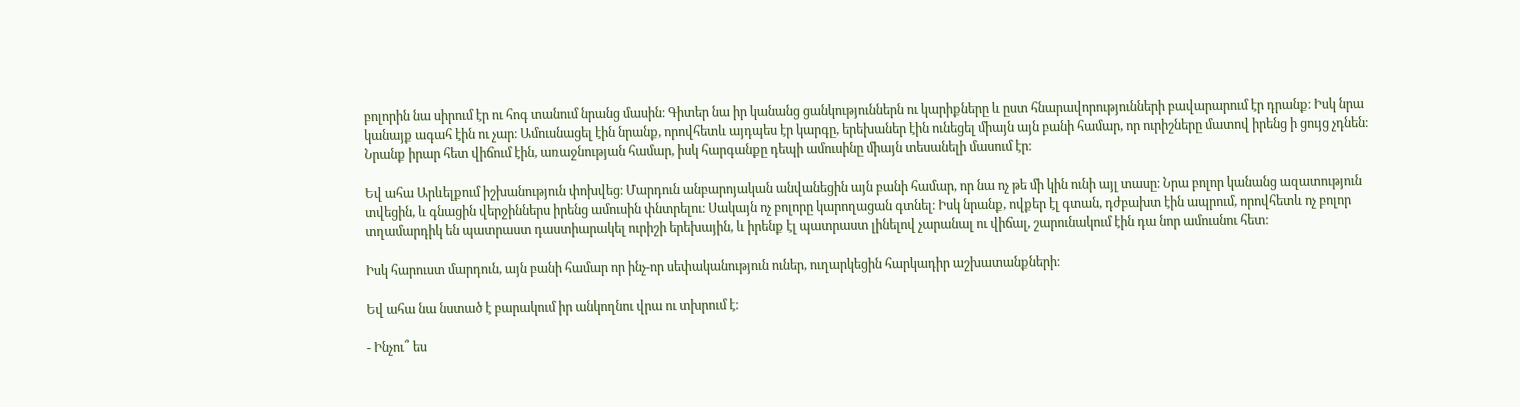բոլորին նա սիրում էր ու հոգ տանում նրանց մասին։ Գիտեր նա իր կանանց ցանկություններն ու կարիքները և ըստ հնարավորությունների բավարարում էր դրանք։ Իսկ նրա կանայք ագահ էին ու չար։ Ամուսնացել էին նրանք, որովհետև այդպես էր կարգը, երեխաներ էին ունեցել միայն այն բանի համար, որ ուրիշները մատով իրենց ի ցույց չդնեն։ Նրանք իրար հետ վիճում էին, առաջնության համար, իսկ հարգանքը դեպի ամուսինը միայն տեսանելի մասում էր։

Եվ ահա Արևելքում իշխանություն փոխվեց։ Մարդուն անբարոյական անվանեցին այն բանի համար, որ նա ոչ թե մի կին ունի այլ տասը։ Նրա բոլոր կանանց ազատություն տվեցին, և գնացին վերջիններս իրենց ամուսին փնտրելու։ Սակայն ոչ բոլորը կարողացան գտնել։ Իսկ նրանք, ովքեր էլ գտան, դժբախտ էին ապրում, որովհետև ոչ բոլոր տղամարդիկ են պատրաստ դաստիարակել ուրիշի երեխային, և իրենք էլ պատրաստ լինելով չարանալ ու վիճալ, շարունակում էին դա նոր ամուսնու հետ։

Իսկ հարուստ մարդուն, այն բանի համար որ ինչ-որ սեփականություն ուներ, ուղարկեցին հարկադիր աշխատանքների։

Եվ ահա նա նստած է բարակում իր անկողնու վրա ու տխրում է։

- Ինչու՞ ես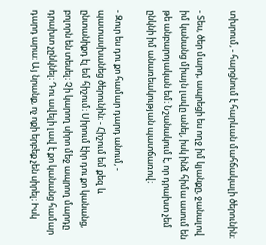տխրում, - հարցնում է հարևան մահճակալի ծերունին։

- Տես, ծեր մարդ, ապրեցի ես ողջ իմ կյանքը, ջանալով իմ կանանց միայն լավը անել, իսկ ինձ հիմա ասում են թե անբարոյական եմ։ Նշանակում է, որ դրախտ չեմ ընկնի իմ անառեակության պատճառով։

- Զուր ես դու քո համար դարդ անում, - պատասխանեց ծերունին։ - Հիշում եմ քեզ և ընտանիքդ էլ եմ հիշում։ Սիրում էիր դու քո կանանց, բոլորն են տեսել։ Չի կարող սիրո մեջ ապրող մարդը դրախտ չընկնել։ Դու ավելի լավ է քո կանանց համար դարդ արա։ Այ նրանք, ոչ ոքի երբեք չեն սիրել։ Իսկ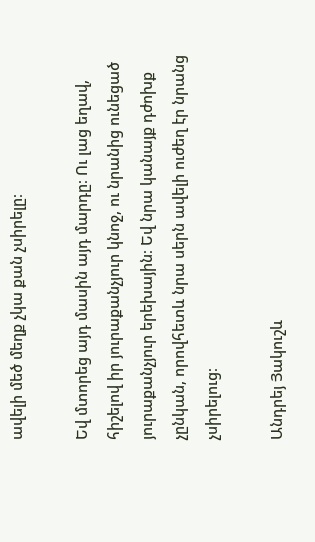ավելի մեծ մեղք չկա քան չսիրելը։

Եվ մտորեց այդ մասին այդ մարդը։ Ու լաց եղավ, հիշելով իր յուրաքանչյուր կնոջ, ու նրանից ունեցած յուրաքանչյուր երեխային։ Եվ նրա կանայք դժոխք չընկան, որովհետև նրա սերն ավելի ուժեղ էր նրանց չսիրելուց։

Անդրեյ Յակուշև